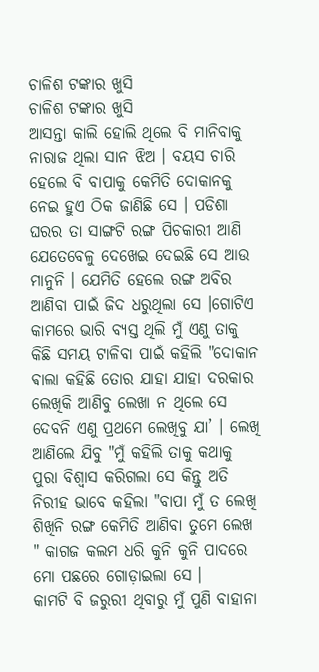ଚାଳିଶ ଟଙ୍କାର ଖୁସି
ଚାଳିଶ ଟଙ୍କାର ଖୁସି
ଆସନ୍ତା କାଲି ହୋଲି ଥିଲେ ବି ମାନିବାକୁ ନାରାଜ ଥିଲା ସାନ ଝିଅ । ବୟସ ଚାରି ହେଲେ ବି ବାପାକୁ କେମିତି ଦୋକାନକୁ ନେଇ ହୁଏ ଠିକ ଜାଣିଛି ସେ । ପଡିଶା ଘରର ତା ସାଙ୍ଗଟି ରଙ୍ଗ ପିଚକାରୀ ଆଣି ଯେତେବେଳୁ ଦେଖେଇ ଦେଇଛି ସେ ଆଉ ମାନୁନି । ଯେମିତି ହେଲେ ରଙ୍ଗ ଅବିର ଆଣିବା ପାଇଁ ଜିଦ ଧରୁଥିଲା ସେ ।ଗୋଟିଏ କାମରେ ଭାରି ବ୍ୟସ୍ତ ଥିଲି ମୁଁ ଏଣୁ ତାକୁ କିଛି ସମୟ ଟାଳିବା ପାଇଁ କହିଲି "ଦୋକାନ ଵାଲା କହିଛି ତୋର ଯାହା ଯାହା ଦରକାର ଲେଖିକି ଆଣିବୁ ଲେଖା ନ ଥିଲେ ସେ ଦେବନି ଏଣୁ ପ୍ରଥମେ ଲେଖିବୁ ଯା’ । ଲେଖି ଆଣିଲେ ଯିବୁ "ମୁଁ କହିଲି ତାକୁ କଥାକୁ ପୁରା ବିଶ୍ୱାସ କରିଗଲା ସେ କିନ୍ତୁ ଅତି ନିରୀହ ଭାବେ କହିଲା "ବାପା ମୁଁ ତ ଲେଖି ଶିଖିନି ରଙ୍ଗ କେମିତି ଆଣିବା ତୁମେ ଲେଖ " କାଗଜ କଲମ ଧରି କୁନି କୁନି ପାଦରେ ମୋ ପଛରେ ଗୋଡ଼ାଇଲା ସେ ।
କାମଟି ବି ଜରୁରୀ ଥିବାରୁ ମୁଁ ପୁଣି ବାହାନା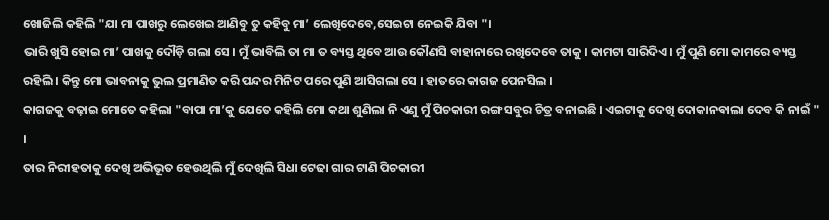ଖୋଜିଲି କହିଲି "ଯା ମା ପାଖରୁ ଲେଖେଇ ଆଣିବୁ ତୁ କହିବୁ ମା’ ଲେଖିଦେବେ,ସେଇଟା ନେଇକି ଯିବା "।
ଭାରି ଖୁସି ହୋଇ ମା’ ପାଖକୁ ଦୌଡ଼ି ଗଲା ସେ । ମୁଁ ଭାବିଲି ତା ମା ତ ବ୍ୟସ୍ତ ଥିବେ ଆଉ କୌଣସି ବାହାନାରେ ରଖିଦେବେ ତାକୁ । କାମଟା ସାରିଦିଏ । ମୁଁ ପୁଣି ମୋ କାମରେ ବ୍ୟସ୍ତ ରହିଲି । କିନ୍ତୁ ମୋ ଭାବନାକୁ ଭୁଲ ପ୍ରମାଣିତ କରି ପନ୍ଦର ମିନିଟ ପରେ ପୁଣି ଆସିଗଲା ସେ । ହାତରେ କାଗଜ ପେନସିଲ ।
କାଗଜକୁ ବଢ଼ାଇ ମୋତେ କହିଲା "ବାପା ମା’କୁ ଯେତେ କହିଲି ମୋ କଥା ଶୁଣିଲା ନି ଏଣୁ ମୁଁ ପିଚକାରୀ ରଙ୍ଗ ସବୁର ଚିତ୍ର ବନାଇଛି । ଏଇଟାକୁ ଦେଖି ଦୋକାନଵାଲା ଦେବ କି ନାଇଁ " ।
ତାର ନିରୀହତାକୁ ଦେଖି ଅଭିଭୂତ ହେଉଥିଲି ମୁଁ ଦେଖିଲି ସିଧା ଟେଢା ଗାର ଟାଣି ପିଚକାରୀ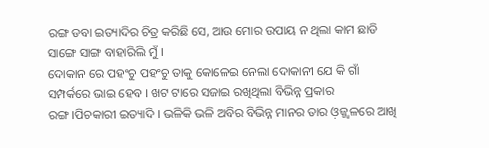ରଙ୍ଗ ଡବା ଇତ୍ୟାଦିର ଚିତ୍ର କରିଛି ସେ, ଆଉ ମୋର ଉପାୟ ନ ଥିଲା କାମ ଛାଡି ସାଙ୍ଗେ ସାଙ୍ଗ ବାହାରିଲି ମୁଁ ।
ଦୋକାନ ରେ ପହଂଚୁ ପହଂଚୁ ତାକୁ କୋଳେଇ ନେଲା ଦୋକାନୀ ଯେ କି ଗାଁ ସମ୍ପର୍କରେ ଭାଇ ହେବ । ଖଟ ଟାରେ ସଜାଇ ରଖିଥିଲା ବିଭିନ୍ନ ପ୍ରକାର ରଙ୍ଗ।ପିଚକାରୀ ଇତ୍ୟାଦି । ଭଳିକି ଭଳି ଅବିର ବିଭିନ୍ନ ମାନର ତାର ଓ଼ଜ୍ଜ୍ୱଳରେ ଆଖି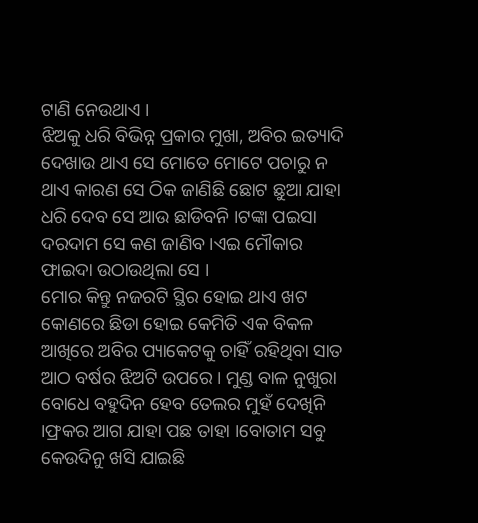ଟାଣି ନେଉଥାଏ ।
ଝିଅକୁ ଧରି ବିଭିନ୍ନ ପ୍ରକାର ମୁଖା, ଅବିର ଇତ୍ୟାଦି ଦେଖାଉ ଥାଏ ସେ ମୋତେ ମୋଟେ ପଚାରୁ ନ ଥାଏ କାରଣ ସେ ଠିକ ଜାଣିଛି ଛୋଟ ଛୁଆ ଯାହା ଧରି ଦେବ ସେ ଆଉ ଛାଡିବନି ।ଟଙ୍କା ପଇସା ଦରଦାମ ସେ କଣ ଜାଣିବ ।ଏଇ ମୌକାର ଫାଇଦା ଉଠାଉଥିଲା ସେ ।
ମୋର କିନ୍ତୁ ନଜରଟି ସ୍ଥିର ହୋଇ ଥାଏ ଖଟ କୋଣରେ ଛିଡା ହୋଇ କେମିତି ଏକ ବିକଳ ଆଖିରେ ଅବିର ପ୍ୟାକେଟକୁ ଚାହିଁ ରହିଥିବା ସାତ ଆଠ ବର୍ଷର ଝିଅଟି ଉପରେ । ମୁଣ୍ଡ ବାଳ ନୁଖୁରା ବୋଧେ ବହୁଦିନ ହେବ ତେଲର ମୁହଁ ଦେଖିନି ।ଫ୍ରକର ଆଗ ଯାହା ପଛ ତାହା ।ବୋତାମ ସବୁ କେଉଦିନୁ ଖସି ଯାଇଛି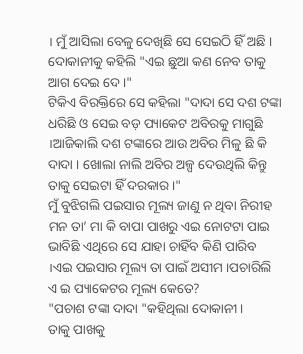। ମୁଁ ଆସିଲା ବେଳୁ ଦେଖିଛି ସେ ସେଇଠି ହିଁ ଅଛି ।
ଦୋକାନୀକୁ କହିଲି "ଏଇ ଛୁଆ କଣ ନେବ ତାକୁ ଆଗ ଦେଇ ଦେ ।"
ଟିକିଏ ବିରକ୍ତିରେ ସେ କହିଲା "ଦାଦା ସେ ଦଶ ଟଙ୍କା ଧରିଛି ଓ ସେଇ ବଡ଼ ପ୍ୟାକେଟ ଅବିରକୁ ମାଗୁଛି ।ଆଜିକାଲି ଦଶ ଟଙ୍କାରେ ଆଉ ଅବିର ମିଳୁ ଛି କି ଦାଦା । ଖୋଲା ନାଲି ଅବିର ଅଳ୍ପ ଦେଉଥିଲି କିନ୍ତୁ ତାକୁ ସେଇଟା ହିଁ ଦରକାର ।"
ମୁଁ ବୁଝିଗଲି ପଇସାର ମୂଲ୍ୟ ଜାଣୁ ନ ଥିବା ନିରୀହ ମନ ତା’ ମା କି ବାପା ପାଖରୁ ଏଇ ନୋଟଟା ପାଇ ଭାବିଛି ଏଥିରେ ସେ ଯାହା ଚାହିଁବ କିଣି ପାରିବ ।ଏଇ ପଇସାର ମୂଲ୍ୟ ତା ପାଇଁ ଅସୀମ ।ପଚାରିଲି ଏ ଇ ପ୍ୟାକେଟର ମୂଲ୍ୟ କେତେ?
"ପଚାଶ ଟଙ୍କା ଦାଦା "କହିଥିଲା ଦୋକାନୀ ।
ତାକୁ ପାଖକୁ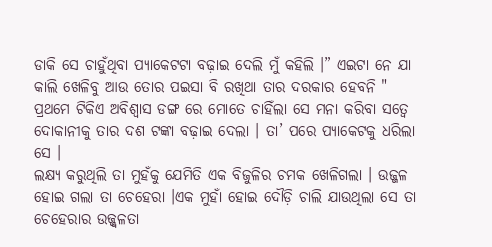ଡାକି ସେ ଚାହୁଁଥିବା ପ୍ୟାକେଟଟା ବଢ଼ାଇ ଦେଲି ମୁଁ କହିଲି ।” ଏଇଟା ନେ ଯା କାଲି ଖେଳିବୁ ଆଉ ତୋର ପଇସା ବି ରଖିଥା ତାର ଦରକାର ହେବନି "
ପ୍ରଥମେ ଟିକିଏ ଅବିଶ୍ୱାସ ଡଙ୍ଗ ରେ ମୋତେ ଚାହିଁଲା ସେ ମନା କରିବା ସତ୍ୱେ ଦୋକାନୀକୁ ତାର ଦଶ ଟଙ୍କା ବଢ଼ାଇ ଦେଲା । ତା’ ପରେ ପ୍ୟାକେଟକୁ ଧରିଲା ସେ ।
ଲକ୍ଷ୍ୟ କରୁଥିଲି ତା ମୁହଁକୁ ଯେମିତି ଏକ ବିଜୁଳିର ଚମକ ଖେଳିଗଲା । ଉଜ୍ଜଳ ହୋଇ ଗଲା ତା ଚେହେରା ।ଏକ ମୁହାଁ ହୋଇ ଦୌଡ଼ି ଚାଲି ଯାଉଥିଲା ସେ ତା ଚେହେରାର ଉଜ୍ଜ୍ୱଳତା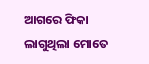ଆଗରେ ଫିକା ଲାଗୁଥିଲା ମୋତେ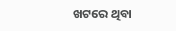ଖଟରେ ଥିବା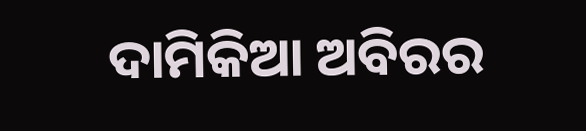ଦାମିକିଆ ଅବିରର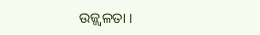ଉଜ୍ଜ୍ୱଳତା ।